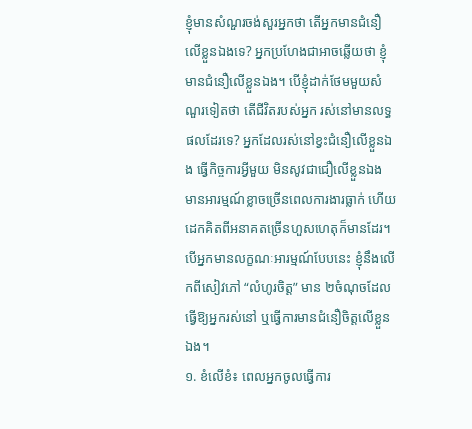ខ្ញុំមានសំណួរចង់សួរអ្នកថា តើអ្នកមានជំនឿលើខ្លួនឯងទេ? អ្នកប្រហែងជាអាចឆ្លើយថា ខ្ញុំមានជំនឿលើខ្លួនឯង។ បើខ្ញុំដាក់ថែមមួយសំណួរទៀតថា តើជីវិតរបស់អ្នក រស់នៅមានលទ្ធផលដែរទេ? អ្នកដែលរស់នៅខ្វះជំនឿលើខ្លួនឯង ធ្វើកិច្ចការអ្វីមួយ មិនសូវជាជឿលើខ្លួនឯង មានអារម្មណ៍ខ្លាចច្រើនពេលការងារធ្លាក់ ហើយដេកគិតពីអនាគតច្រើនហួសហេតុក៏មានដែរ។ បើអ្នកមានលក្ខណៈអារម្មណ៍បែបនេះ ខ្ញុំនឹងលើកពីសៀវភៅ “លំហូរចិត្ត” មាន ២ចំណុចដែលធ្វើឱ្យអ្នករស់នៅ ឬធ្វើការមានជំនឿចិត្តលើខ្លួនឯង។
១. ខំលើខំ៖ ពេលអ្នកចូលធ្វើការ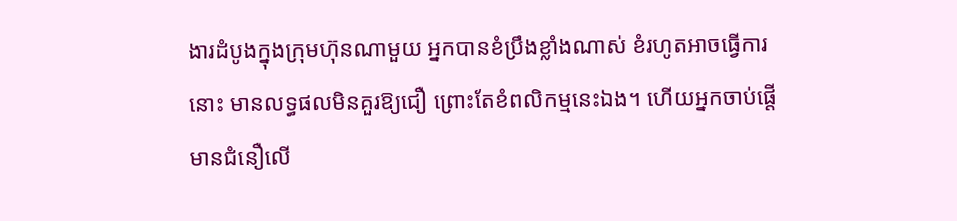ងារដំបូងក្នុងក្រុមហ៊ុនណាមួយ អ្នកបានខំប្រឹងខ្លាំងណាស់ ខំរហូតអាចធ្វើការនោះ មានលទ្ធផលមិនគួរឱ្យជឿ ព្រោះតែខំពលិកម្មនេះឯង។ ហើយអ្នកចាប់ផ្តើមានជំនឿលើ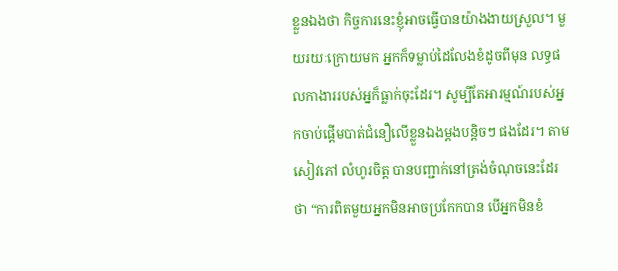ខ្លួនឯងថា កិច្ចការនេះខ្ញុំអាចធ្វើបានយ៉ាងងាយស្រួល។ មួយរយៈក្រោយមក អ្នកក៏ទម្លាប់ដៃលែងខំដូចពីមុន លទ្ធផលកាងាររបស់អ្នក៏ធ្លាក់ចុះដែរ។ សូម្បីតែអារម្មណ៍របស់អ្នកចាប់ផ្តើមបាត់ជំនឿលើខ្លួនឯងម្តងបន្តិចៗ ផងដែរ។ តាមសៀវភៅ លំហូរចិត្ត បានបញ្ជាក់នៅត្រង់ចំណុចនេះដែរថា “ការពិតមួយអ្នកមិនអាចប្រកែកបាន បើអ្នកមិនខំ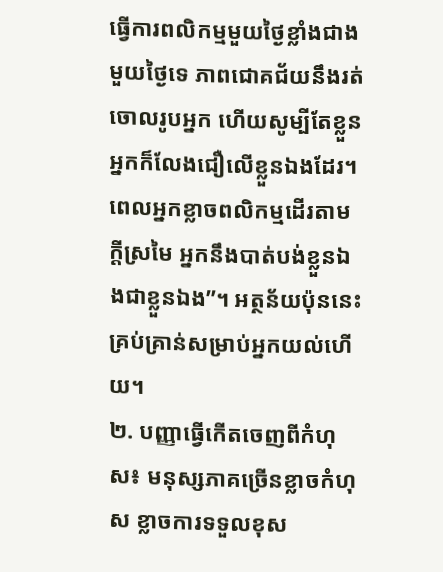ធ្វើការពលិកម្មមួយថ្ងៃខ្លាំងជាងមួយថ្ងៃទេ ភាពជោគជ័យនឹងរត់ចោលរូបអ្នក ហើយសូម្បីតែខ្លួនអ្នកក៏លែងជឿលើខ្លួនឯងដែរ។ ពេលអ្នកខ្លាចពលិកម្មដើរតាមក្តីស្រមៃ អ្នកនឹងបាត់បង់ខ្លួនឯងជាខ្លួនឯង”។ អត្ថន័យប៉ុននេះគ្រប់គ្រាន់សម្រាប់អ្នកយល់ហើយ។
២. បញ្ញាធ្វើកើតចេញពីកំហុស៖ មនុស្សភាគច្រើនខ្លាចកំហុស ខ្លាចការទទួលខុស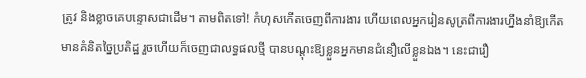ត្រូវ និងខ្លាចគេបន្ទោសជាដើម។ តាមពិតទៅ! កំហុសកើតចេញពីការងារ ហើយពេលអ្នករៀនសូត្រពីការងារហ្នឹងនាំឱ្យកើតមានគំនិតច្នៃប្រតិដ្ឋ រួចហើយក៏ចេញជាលទ្ធផលថ្មី បានបណ្តុះឱ្យខ្លួនអ្នកមានជំនឿលើខ្លួនឯង។ នេះជារឿ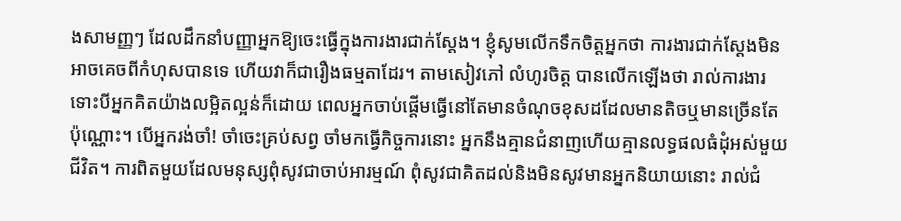ងសាមញ្ញៗ ដែលដឹកនាំបញ្ញាអ្នកឱ្យចេះធ្វើក្នុងការងារជាក់ស្តែង។ ខ្ញុំសូមលើកទឹកចិត្តអ្នកថា ការងារជាក់ស្តែងមិនអាចគេចពីកំហុសបានទេ ហើយវាក៏ជារឿងធម្មតាដែរ។ តាមសៀវភៅ លំហូរចិត្ត បានលើកឡើងថា រាល់ការងារទោះបីអ្នកគិតយ៉ាងលម្អិតល្អន់ក៏ដោយ ពេលអ្នកចាប់ផ្តើមធ្វើនៅតែមានចំណុចខុសដដែលមានតិចឬមានច្រើនតែប៉ុណ្ណោះ។ បើអ្នករង់ចាំ! ចាំចេះគ្រប់សព្វ ចាំមកធ្វើកិច្ចការនោះ អ្នកនឹងគ្មានជំនាញហើយគ្មានលទ្ធផលធំដុំអស់មួយជីវិត។ ការពិតមួយដែលមនុស្សពុំសូវជាចាប់អារម្មណ៍ ពុំសូវជាគិតដល់និងមិនសូវមានអ្នកនិយាយនោះ រាល់ជំ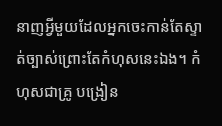នាញអ្វីមួយដែលអ្នកចេះកាន់តែស្ទាត់ច្បាស់ព្រោះតែកំហុសនេះឯង។ កំហុសជាគ្រូ បង្រៀន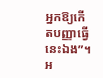អ្នកឱ្យកើតបញ្ញាធ្វើនេះឯង”។ អ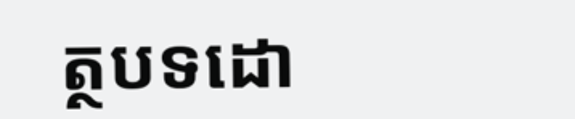ត្ថបទដោ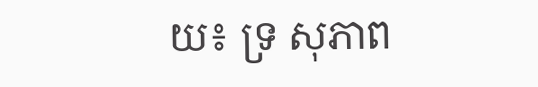យ៖ ទ្រ សុភាព